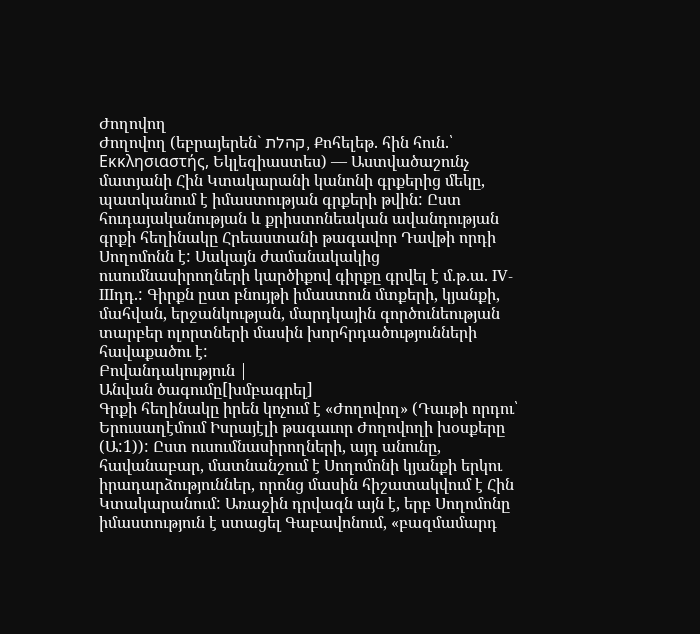Ժողովող
Ժողովող (եբրայերեն` קהלת, Քոհելեթ. հին հուն.՝ Εκκλησιαστής, Եկլեզիաստես) — Աստվածաշունչ մատյանի Հին Կտակարանի կանոնի գրքերից մեկը, պատկանում է իմաստության գրքերի թվին: Ըստ հուդայականության և քրիստոնեական ավանդության գրքի հեղինակը Հրեաստանի թագավոր Դավթի որդի Սողոմոնն է: Սակայն ժամանակակից ուսումնասիրողների կարծիքով գիրքը գրվել է մ.թ.ա. IV-IIIդդ.: Գիրքն ըստ բնույթի իմաստուն մտքերի, կյանքի, մահվան, երջանկության, մարդկային գործունեության տարբեր ոլորտների մասին խորհրդածությունների հավաքածու է:
Բովանդակություն |
Անվան ծագումը[խմբագրել]
Գրքի հեղինակը իրեն կոչում է «Ժողովող» (Դաւթի որդու՝ Երուսաղէմում Իսրայէլի թագաւոր Ժողովողի խօսքերը (Ա:1)): Ըստ ուսումնասիրողների, այդ անունը, հավանաբար, մատնանշում է Սողոմոնի կյանքի երկու իրադարձություններ, որոնց մասին հիշատակվում է Հին Կտակարանում: Առաջին դրվագն այն է, երբ Սողոմոնը իմաստություն է ստացել Գաբավոնում, «բազմամարդ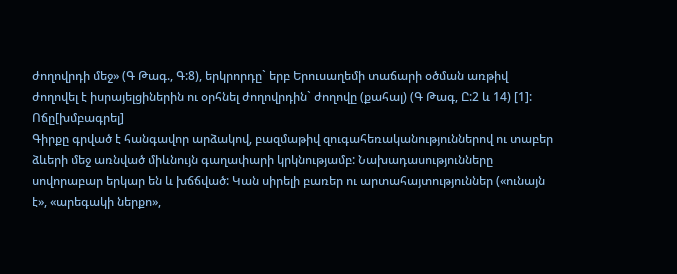ժողովրդի մեջ» (Գ Թագ., Գ:8), երկրորդը` երբ Երուսաղեմի տաճարի օծման առթիվ ժողովել է իսրայելցիներին ու օրհնել ժողովրդին` ժողովը (քահալ) (Գ Թագ, Ը:2 և 14) [1]:
Ոճը[խմբագրել]
Գիրքը գրված է հանգավոր արձակով, բազմաթիվ զուգահեռականություններով ու տաբեր ձևերի մեջ առնված միևնույն գաղափարի կրկնությամբ: Նախադասությունները սովորաբար երկար են և խճճված: Կան սիրելի բառեր ու արտահայտություններ («ունայն է», «արեգակի ներքո»,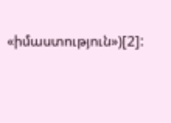«իմաստություն»)[2]: